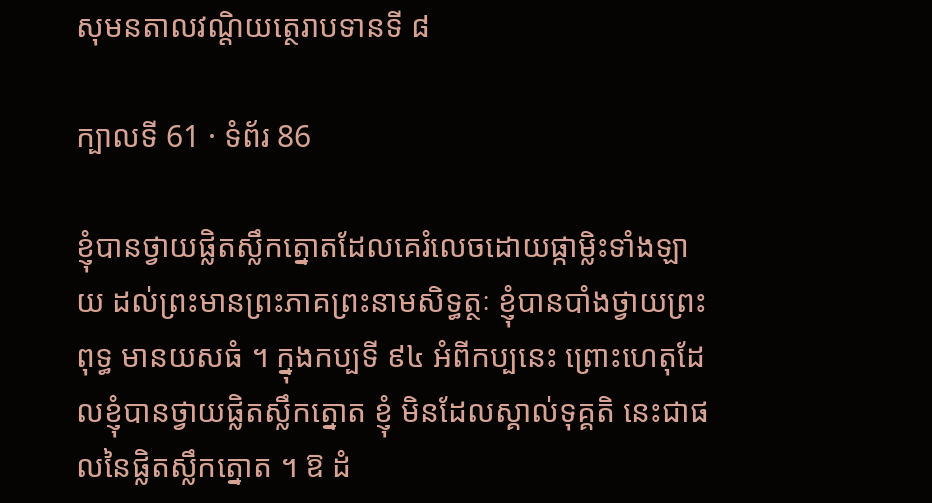សុមនតាលវណ្តិយត្ថេរាបទានទី ៨

ក្បាលទី 61 · ទំព័រ 86

ខ្ញុំបានថ្វាយផ្លិតស្លឹកត្នោតដែលគេរំលេចដោយផ្កាម្លិះទាំងឡាយ ដល់ព្រះមានព្រះភាគព្រះនាមសិទ្ធត្ថៈ ខ្ញុំបានបាំងថ្វាយព្រះពុទ្ធ មានយសធំ ។ ក្នុងកប្បទី ៩៤ អំពីកប្បនេះ ព្រោះហេតុដែលខ្ញុំបានថ្វាយផ្លិតស្លឹកត្នោត ខ្ញុំ មិនដែលស្គាល់ទុគ្គតិ នេះជាផលនៃផ្លិតស្លឹកត្នោត ។ ឱ ដំ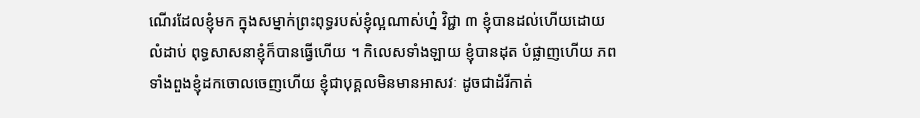ណើរដែលខ្ញុំមក ក្នុងសម្នាក់ព្រះពុទ្ធរបស់ខ្ញុំល្អណាស់ហ្ន៎ វិជ្ជា ៣ ខ្ញុំបានដល់ហើយដោយ លំដាប់ ពុទ្ធសាសនាខ្ញុំក៏បានធ្វើហើយ ។ កិលេសទាំងឡាយ ខ្ញុំបានដុត បំផ្លាញហើយ ភពទាំងពួងខ្ញុំដកចោលចេញហើយ ខ្ញុំជាបុគ្គលមិនមានអាសវៈ ដូចជាដំរីកាត់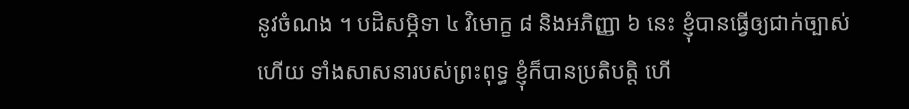នូវចំណង ។ បដិសម្ភិទា ៤ វិមោក្ខ ៨ និងអភិញ្ញា ៦ នេះ ខ្ញុំបានធ្វើឲ្យជាក់ច្បាស់ហើយ ទាំងសាសនារបស់ព្រះពុទ្ធ ខ្ញុំក៏បានប្រតិបត្តិ ហើ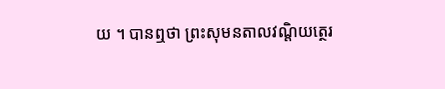យ ។ បានឮថា ព្រះសុមនតាលវណ្តិយត្ថេរ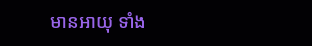មានអាយុ ទាំង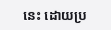នេះ ដោយប្រ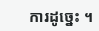ការដូច្នេះ ។